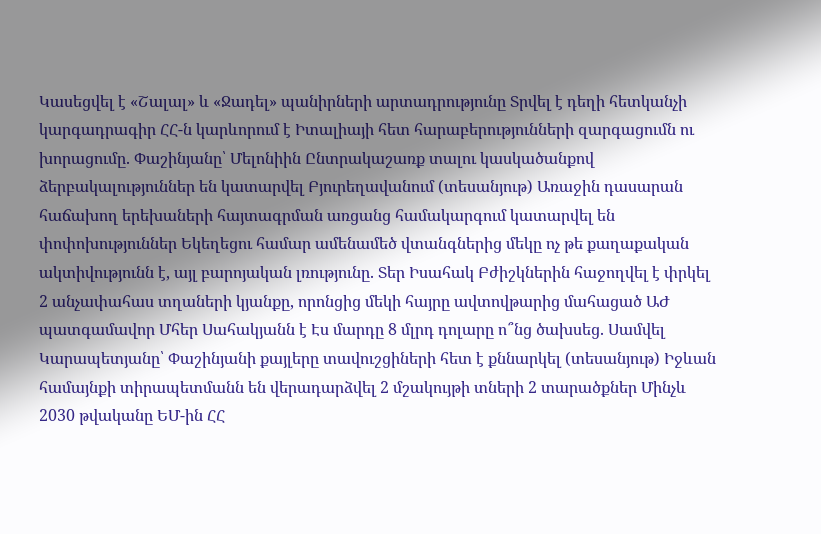Կասեցվել է «Շալալ» և «Ջադել» պանիրների արտադրությունը Տրվել է դեղի հետկանչի կարգադրագիր ՀՀ-ն կարևորում է Իտալիայի հետ հարաբերությունների զարգացումն ու խորացումը. Փաշինյանը՝ Մելոնիին Ընտրակաշառք տալու կասկածանքով ձերբակալություններ են կատարվել Բյուրեղավանում (տեսանյութ) Առաջին դասարան հաճախող երեխաների հայտագրման առցանց համակարգում կատարվել են փոփոխություններ Եկեղեցու համար ամենամեծ վտանգներից մեկը ոչ թե քաղաքական ակտիվությունն է, այլ բարոյական լռությունը. Տեր Իսահակ Բժիշկներին հաջողվել է փրկել 2 անչափահաս տղաների կյանքը, որոնցից մեկի հայրը ավտովթարից մահացած ԱԺ պատգամավոր Մհեր Սահակյանն է Էս մարդը 8 մլրդ դոլարը ո՞նց ծախսեց. Սամվել Կարապետյանը՝ Փաշինյանի քայլերը տավուշցիների հետ է քննարկել (տեսանյութ) Իջևան համայնքի տիրապետմանն են վերադարձվել 2 մշակույթի տների 2 տարածքներ Մինչև 2030 թվականը ԵՄ-ին ՀՀ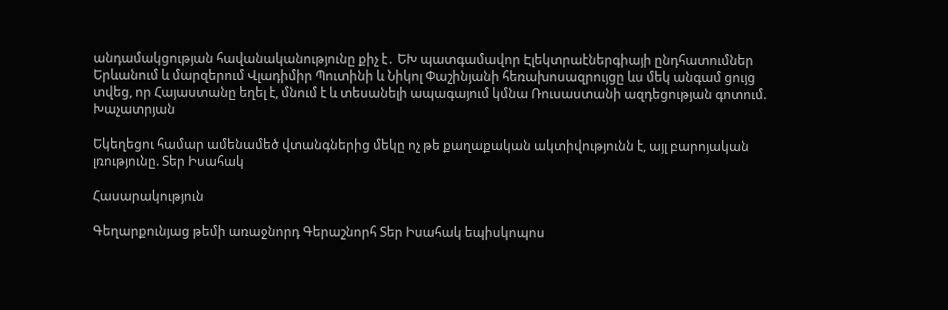անդամակցության հավանականությունը քիչ է․ ԵԽ պատգամավոր Էլեկտրաէներգիայի ընդհատումներ Երևանում և մարզերում Վլադիմիր Պուտինի և Նիկոլ Փաշինյանի հեռախոսազրույցը ևս մեկ անգամ ցույց տվեց, որ Հայաստանը եղել է, մնում է և տեսանելի ապագայում կմնա Ռուսաստանի ազդեցության գոտում. Խաչատրյան

Եկեղեցու համար ամենամեծ վտանգներից մեկը ոչ թե քաղաքական ակտիվությունն է, այլ բարոյական լռությունը. Տեր Իսահակ

Հասարակություն

Գեղարքունյաց թեմի առաջնորդ Գերաշնորհ Տեր Իսահակ եպիսկոպոս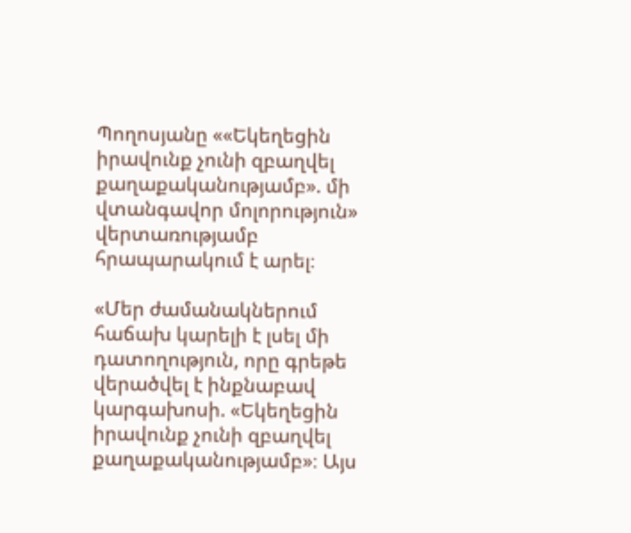Պողոսյանը ««Եկեղեցին իրավունք չունի զբաղվել քաղաքականությամբ». մի վտանգավոր մոլորություն» վերտառությամբ հրապարակում է արել։

«Մեր ժամանակներում հաճախ կարելի է լսել մի դատողություն, որը գրեթե վերածվել է ինքնաբավ կարգախոսի. «Եկեղեցին իրավունք չունի զբաղվել քաղաքականությամբ»։ Այս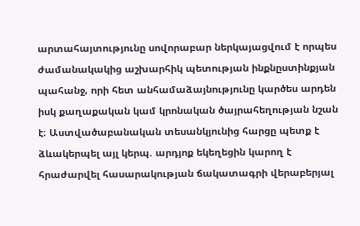արտահայտությունը սովորաբար ներկայացվում է որպես ժամանակակից աշխարհիկ պետության ինքնըստինքյան պահանջ, որի հետ անհամաձայնությունը կարծես արդեն իսկ քաղաքական կամ կրոնական ծայրահեղության նշան է։ Աստվածաբանական տեսանկյունից հարցը պետք է ձևակերպել այլ կերպ. արդյոք եկեղեցին կարող է հրաժարվել հասարակության ճակատագրի վերաբերյալ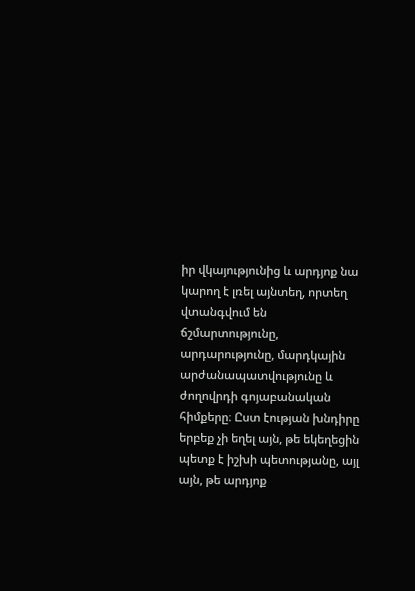իր վկայությունից և արդյոք նա կարող է լռել այնտեղ, որտեղ վտանգվում են ճշմարտությունը, արդարությունը, մարդկային արժանապատվությունը և ժողովրդի գոյաբանական հիմքերը։ Ըստ էության խնդիրը երբեք չի եղել այն, թե եկեղեցին պետք է իշխի պետությանը, այլ այն, թե արդյոք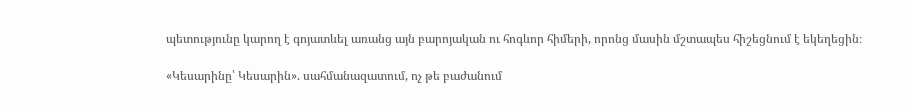պետությունը կարող է գոյատևել առանց այն բարոյական ու հոգևոր հիմերի, որոնց մասին մշտապես հիշեցնում է եկեղեցին։

«Կեսարինը՝ Կեսարին». սահմանազատում, ոչ թե բաժանում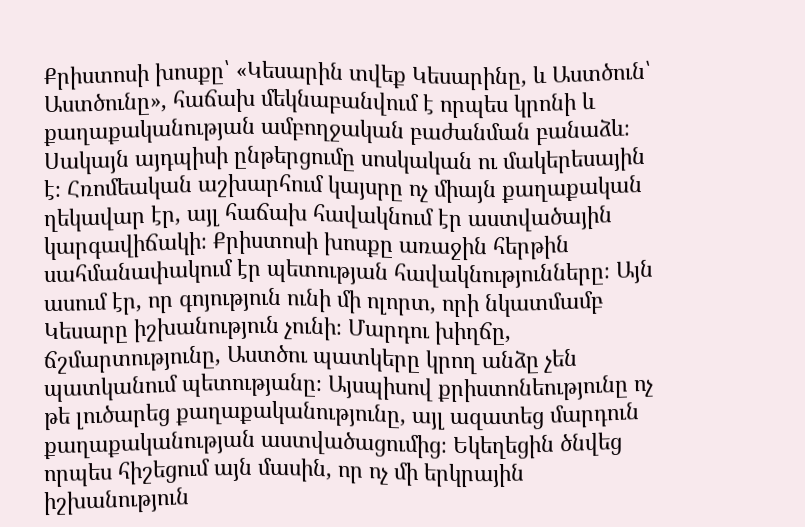Քրիստոսի խոսքը՝ «Կեսարին տվեք Կեսարինը, և Աստծուն՝ Աստծունը», հաճախ մեկնաբանվում է որպես կրոնի և քաղաքականության ամբողջական բաժանման բանաձև։ Սակայն այդպիսի ընթերցումը սոսկական ու մակերեսային է։ Հռոմեական աշխարհում կայսրը ոչ միայն քաղաքական ղեկավար էր, այլ հաճախ հավակնում էր աստվածային կարգավիճակի։ Քրիստոսի խոսքը առաջին հերթին սահմանափակում էր պետության հավակնությունները։ Այն ասում էր, որ գոյություն ունի մի ոլորտ, որի նկատմամբ Կեսարը իշխանություն չունի։ Մարդու խիղճը, ճշմարտությունը, Աստծու պատկերը կրող անձը չեն պատկանում պետությանը։ Այսպիսով քրիստոնեությունը ոչ թե լուծարեց քաղաքականությունը, այլ ազատեց մարդուն քաղաքականության աստվածացումից։ Եկեղեցին ծնվեց որպես հիշեցում այն մասին, որ ոչ մի երկրային իշխանություն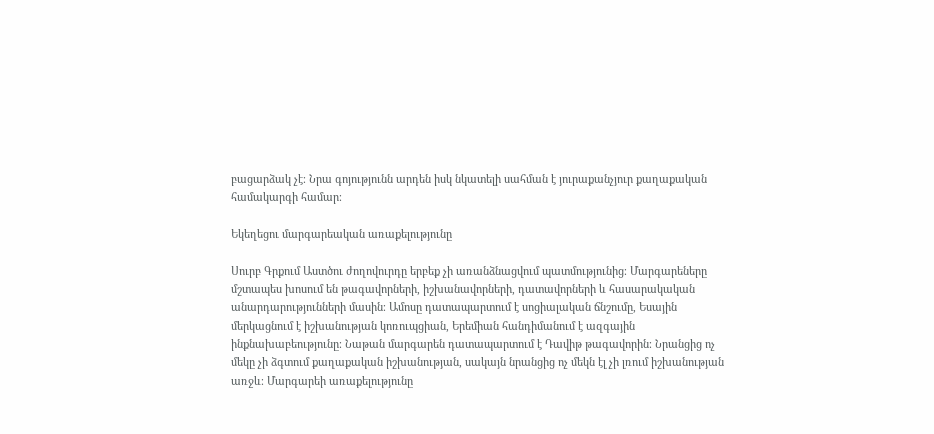բացարձակ չէ։ Նրա գոյությունն արդեն իսկ նկատելի սահման է յուրաքանչյուր քաղաքական համակարգի համար։

Եկեղեցու մարգարեական առաքելությունը

Սուրբ Գրքում Աստծու ժողովուրդը երբեք չի առանձնացվում պատմությունից։ Մարգարեները մշտապես խոսում են թագավորների, իշխանավորների, դատավորների և հասարակական անարդարությունների մասին։ Ամոսը դատապարտում է սոցիալական ճնշումը, Եսային մերկացնում է իշխանության կոռուպցիան, Երեմիան հանդիմանում է ազգային ինքնախաբեությունը։ Նաթան մարգարեն դատապարտում է Դավիթ թագավորին։ Նրանցից ոչ մեկը չի ձգտում քաղաքական իշխանության, սակայն նրանցից ոչ մեկն էլ չի լռում իշխանության առջև։ Մարգարեի առաքելությունը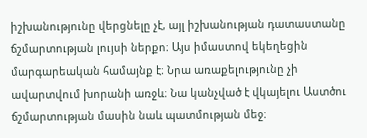իշխանությունը վերցնելը չէ, այլ իշխանության դատաստանը ճշմարտության լույսի ներքո։ Այս իմաստով եկեղեցին մարգարեական համայնք է։ Նրա առաքելությունը չի ավարտվում խորանի առջև։ Նա կանչված է վկայելու Աստծու ճշմարտության մասին նաև պատմության մեջ։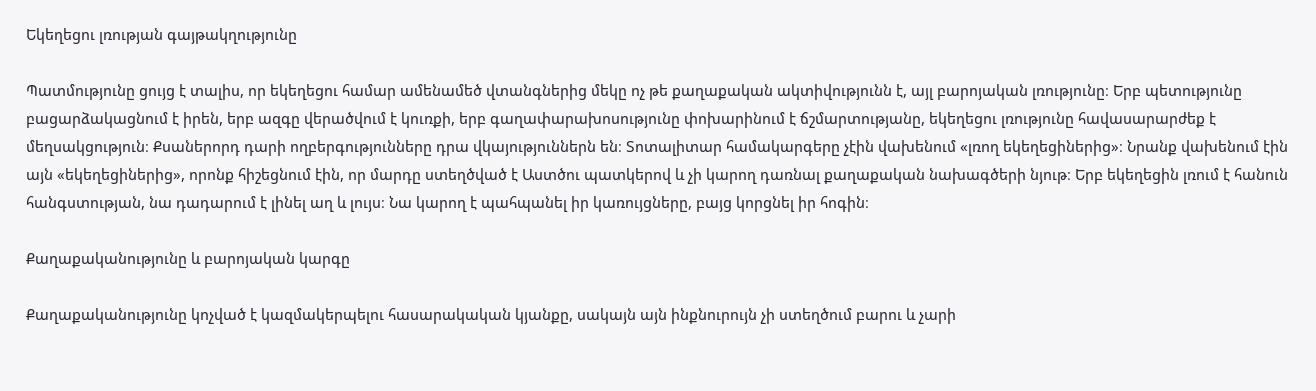Եկեղեցու լռության գայթակղությունը

Պատմությունը ցույց է տալիս, որ եկեղեցու համար ամենամեծ վտանգներից մեկը ոչ թե քաղաքական ակտիվությունն է, այլ բարոյական լռությունը։ Երբ պետությունը բացարձակացնում է իրեն, երբ ազգը վերածվում է կուռքի, երբ գաղափարախոսությունը փոխարինում է ճշմարտությանը, եկեղեցու լռությունը հավասարարժեք է մեղսակցություն։ Քսաներորդ դարի ողբերգությունները դրա վկայություններն են։ Տոտալիտար համակարգերը չէին վախենում «լռող եկեղեցիներից»։ Նրանք վախենում էին այն «եկեղեցիներից», որոնք հիշեցնում էին, որ մարդը ստեղծված է Աստծու պատկերով և չի կարող դառնալ քաղաքական նախագծերի նյութ։ Երբ եկեղեցին լռում է հանուն հանգստության, նա դադարում է լինել աղ և լույս։ Նա կարող է պահպանել իր կառույցները, բայց կորցնել իր հոգին։

Քաղաքականությունը և բարոյական կարգը

Քաղաքականությունը կոչված է կազմակերպելու հասարակական կյանքը, սակայն այն ինքնուրույն չի ստեղծում բարու և չարի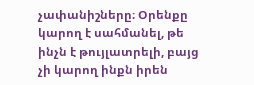չափանիշները։ Օրենքը կարող է սահմանել, թե ինչն է թույլատրելի, բայց չի կարող ինքն իրեն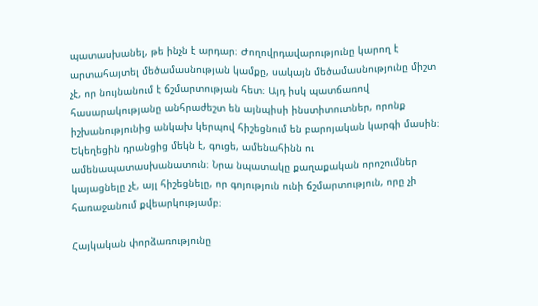պատասխանել, թե ինչն է արդար։ Ժողովրդավարությունը կարող է արտահայտել մեծամասնության կամքը, սակայն մեծամասնությունը միշտ չէ, որ նույնանում է ճշմարտության հետ։ Այդ իսկ պատճառով հասարակությանը անհրաժեշտ են այնպիսի ինստիտուտներ, որոնք իշխանությունից անկախ կերպով հիշեցնում են բարոյական կարգի մասին։ Եկեղեցին դրանցից մեկն է, գուցե, ամենահինն ու ամենապատասխանատուն։ Նրա նպատակը քաղաքական որոշումներ կայացնելը չէ, այլ հիշեցնելը, որ գոյություն ունի ճշմարտություն, որը չի հառաջանում քվեարկությամբ։

Հայկական փորձառությունը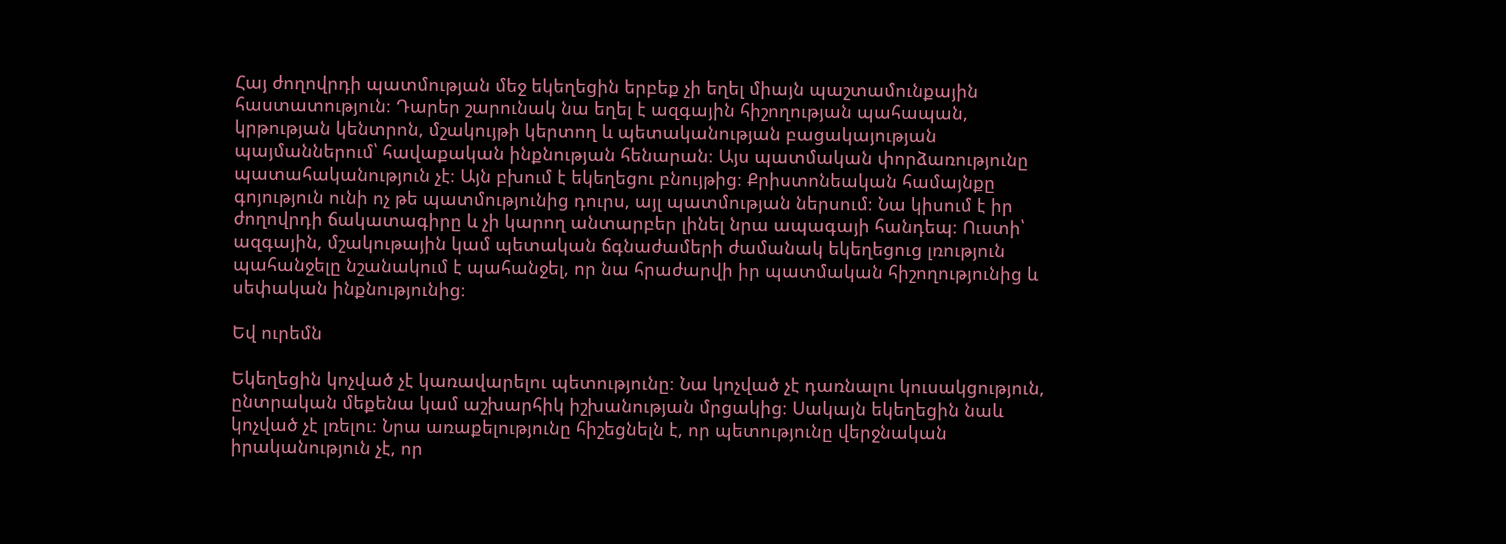Հայ ժողովրդի պատմության մեջ եկեղեցին երբեք չի եղել միայն պաշտամունքային հաստատություն։ Դարեր շարունակ նա եղել է ազգային հիշողության պահապան, կրթության կենտրոն, մշակույթի կերտող և պետականության բացակայության պայմաններում՝ հավաքական ինքնության հենարան։ Այս պատմական փորձառությունը պատահականություն չէ։ Այն բխում է եկեղեցու բնույթից։ Քրիստոնեական համայնքը գոյություն ունի ոչ թե պատմությունից դուրս, այլ պատմության ներսում։ Նա կիսում է իր ժողովրդի ճակատագիրը և չի կարող անտարբեր լինել նրա ապագայի հանդեպ։ Ուստի՝ ազգային, մշակութային կամ պետական ճգնաժամերի ժամանակ եկեղեցուց լռություն պահանջելը նշանակում է պահանջել, որ նա հրաժարվի իր պատմական հիշողությունից և սեփական ինքնությունից։

Եվ ուրեմն

Եկեղեցին կոչված չէ կառավարելու պետությունը։ Նա կոչված չէ դառնալու կուսակցություն, ընտրական մեքենա կամ աշխարհիկ իշխանության մրցակից։ Սակայն եկեղեցին նաև կոչված չէ լռելու։ Նրա առաքելությունը հիշեցնելն է, որ պետությունը վերջնական իրականություն չէ, որ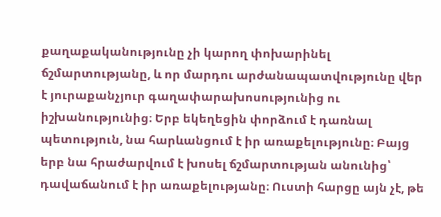քաղաքականությունը չի կարող փոխարինել ճշմարտությանը, և որ մարդու արժանապատվությունը վեր է յուրաքանչյուր գաղափարախոսությունից ու իշխանությունից։ Երբ եկեղեցին փորձում է դառնալ պետություն, նա հարևանցում է իր առաքելությունը։ Բայց երբ նա հրաժարվում է խոսել ճշմարտության անունից՝ դավաճանում է իր առաքելությանը։ Ուստի հարցը այն չէ, թե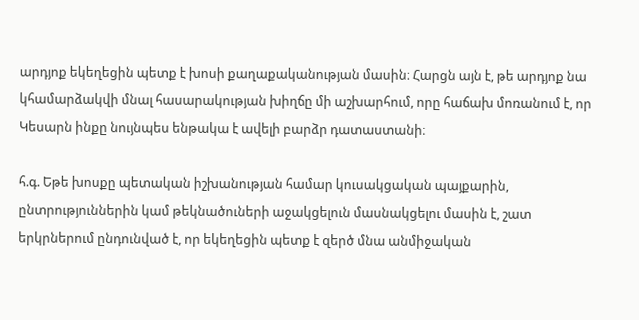արդյոք եկեղեցին պետք է խոսի քաղաքականության մասին։ Հարցն այն է, թե արդյոք նա կհամարձակվի մնալ հասարակության խիղճը մի աշխարհում, որը հաճախ մոռանում է, որ Կեսարն ինքը նույնպես ենթակա է ավելի բարձր դատաստանի։

հ.գ. Եթե խոսքը պետական իշխանության համար կուսակցական պայքարին, ընտրություններին կամ թեկնածուների աջակցելուն մասնակցելու մասին է, շատ երկրներում ընդունված է, որ եկեղեցին պետք է զերծ մնա անմիջական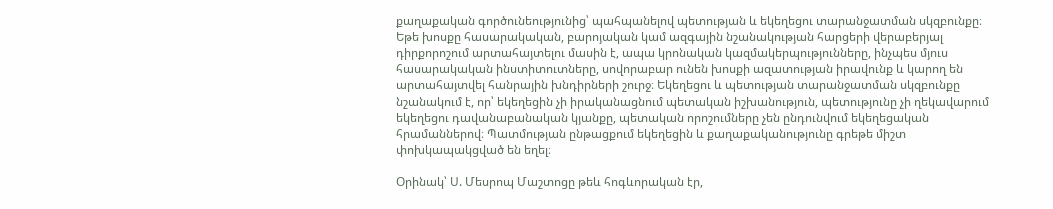քաղաքական գործունեությունից՝ պահպանելով պետության և եկեղեցու տարանջատման սկզբունքը։ Եթե խոսքը հասարակական, բարոյական կամ ազգային նշանակության հարցերի վերաբերյալ դիրքորոշում արտահայտելու մասին է, ապա կրոնական կազմակերպությունները, ինչպես մյուս հասարակական ինստիտուտները, սովորաբար ունեն խոսքի ազատության իրավունք և կարող են արտահայտվել հանրային խնդիրների շուրջ։ Եկեղեցու և պետության տարանջատման սկզբունքը նշանակում է, որ՝ եկեղեցին չի իրականացնում պետական իշխանություն, պետությունը չի ղեկավարում եկեղեցու դավանաբանական կյանքը, պետական որոշումները չեն ընդունվում եկեղեցական հրամաններով։ Պատմության ընթացքում եկեղեցին և քաղաքականությունը գրեթե միշտ փոխկապակցված են եղել։

Օրինակ՝ Ս. Մեսրոպ Մաշտոցը թեև հոգևորական էր,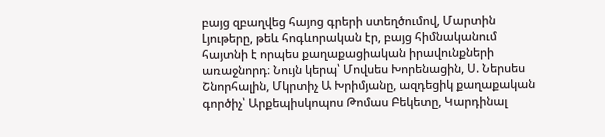բայց զբաղվեց հայոց գրերի ստեղծումով, Մարտին Լյութերը, թեև հոգևորական էր, բայց հիմնականում հայտնի է որպես քաղաքացիական իրավունքների առաջնորդ։ Նույն կերպ՝ Մովսես Խորենացին, Ս. Ներսես Շնորհալին, Մկրտիչ Ա Խրիմյանը, ազդեցիկ քաղաքական գործիչ՝ Արքեպիսկոպոս Թոմաս Բեկետը, Կարդինալ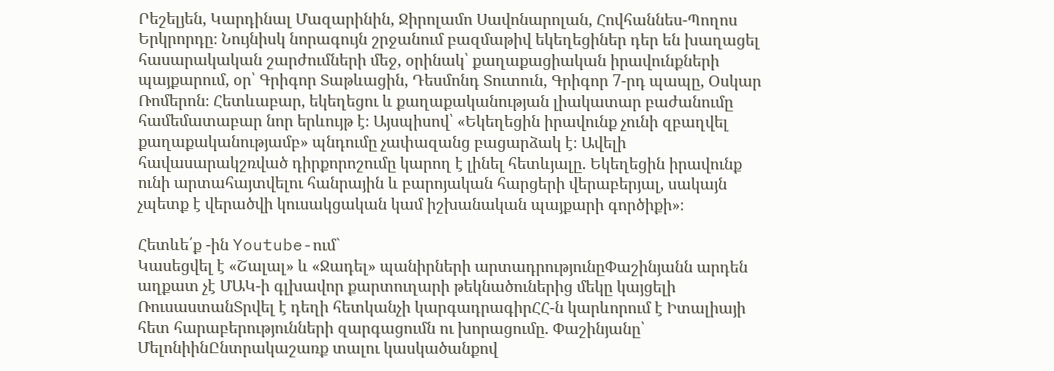Րեշելյեն, Կարդինալ Մազարինին, Ջիրոլամո Սավոնարոլան, Հովհաննես-Պողոս Երկրորդը։ Նույնիսկ նորագույն շրջանում բազմաթիվ եկեղեցիներ դեր են խաղացել հասարակական շարժումների մեջ, օրինակ՝ քաղաքացիական իրավունքների պայքարում, օր՝ Գրիգոր Տաթևացին, Դեսմոնդ Տուտուն, Գրիգոր 7-րդ պապը, Օսկար Ռոմերոն։ Հետևաբար, եկեղեցու և քաղաքականության լիակատար բաժանումը համեմատաբար նոր երևույթ է։ Այսպիսով՝ «Եկեղեցին իրավունք չունի զբաղվել քաղաքականությամբ» պնդումը չափազանց բացարձակ է։ Ավելի հավասարակշռված դիրքորոշումը կարող է լինել հետևյալը. Եկեղեցին իրավունք ունի արտահայտվելու հանրային և բարոյական հարցերի վերաբերյալ, սակայն չպետք է վերածվի կուսակցական կամ իշխանական պայքարի գործիքի»։

Հետևե՛ք -ին Youtube-ում`
Կասեցվել է «Շալալ» և «Ջադել» պանիրների արտադրությունըՓաշինյանն արդեն աղքատ չէ ՄԱԿ-ի գլխավոր քարտուղարի թեկնածուներից մեկը կայցելի ՌուսաստանՏրվել է դեղի հետկանչի կարգադրագիրՀՀ-ն կարևորում է Իտալիայի հետ հարաբերությունների զարգացումն ու խորացումը. Փաշինյանը՝ ՄելոնիինԸնտրակաշառք տալու կասկածանքով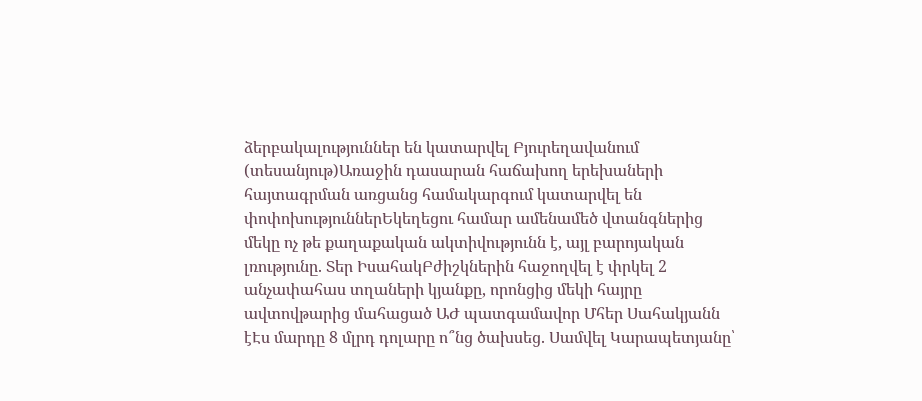ձերբակալություններ են կատարվել Բյուրեղավանում (տեսանյութ)Առաջին դասարան հաճախող երեխաների հայտագրման առցանց համակարգում կատարվել են փոփոխություններԵկեղեցու համար ամենամեծ վտանգներից մեկը ոչ թե քաղաքական ակտիվությունն է, այլ բարոյական լռությունը. Տեր ԻսահակԲժիշկներին հաջողվել է փրկել 2 անչափահաս տղաների կյանքը, որոնցից մեկի հայրը ավտովթարից մահացած ԱԺ պատգամավոր Մհեր Սահակյանն էԷս մարդը 8 մլրդ դոլարը ո՞նց ծախսեց. Սամվել Կարապետյանը՝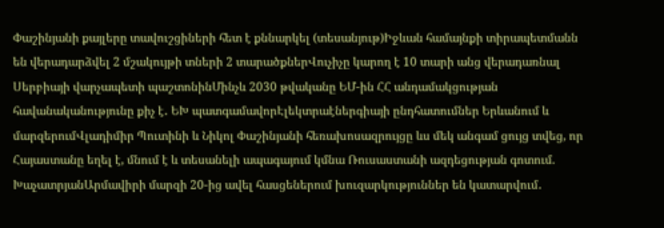Փաշինյանի քայլերը տավուշցիների հետ է քննարկել (տեսանյութ)Իջևան համայնքի տիրապետմանն են վերադարձվել 2 մշակույթի տների 2 տարածքներՎուչիչը կարող է 10 տարի անց վերադառնալ Սերբիայի վարչապետի պաշտոնինՄինչև 2030 թվականը ԵՄ-ին ՀՀ անդամակցության հավանականությունը քիչ է․ ԵԽ պատգամավորԷլեկտրաէներգիայի ընդհատումներ Երևանում և մարզերումՎլադիմիր Պուտինի և Նիկոլ Փաշինյանի հեռախոսազրույցը ևս մեկ անգամ ցույց տվեց, որ Հայաստանը եղել է, մնում է և տեսանելի ապագայում կմնա Ռուսաստանի ազդեցության գոտում. ԽաչատրյանԱրմավիրի մարզի 20-ից ավել հասցեներում խուզարկություններ են կատարվում․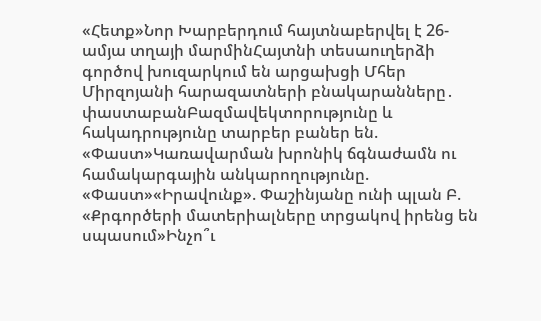«Հետք»Նոր Խարբերդում հայտնաբերվել է 26-ամյա տղայի մարմինՀայտնի տեսաուղերձի գործով խուզարկում են արցախցի Մհեր Միրզոյանի հարազատների բնակարանները․ փաստաբանԲազմավեկտորությունը և հակադրությունը տարբեր բաներ են. «Փաստ»Կառավարման խրոնիկ ճգնաժամն ու համակարգային անկարողությունը. «Փաստ»«Իրավունք». Փաշինյանը ունի պլան Բ. «Քրգործերի մատերիալները տրցակով իրենց են սպասում»Ինչո՞ւ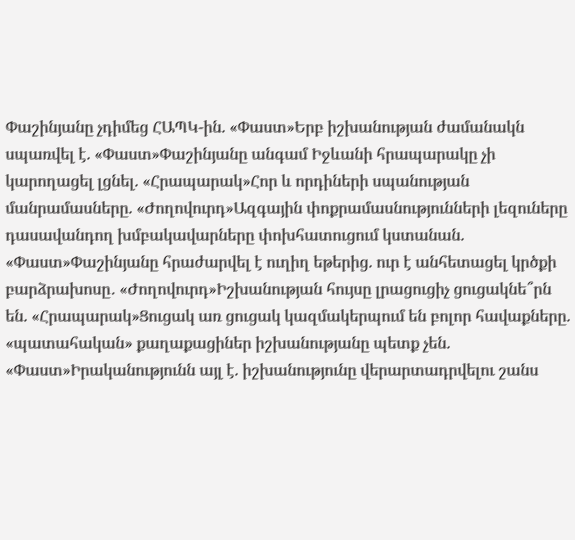Փաշինյանը չդիմեց ՀԱՊԿ-ին. «Փաստ»Երբ իշխանության ժամանակն սպառվել է. «Փաստ»Փաշինյանը անգամ Իջևանի հրապարակը չի կարողացել լցնել. «Հրապարակ»Հոր և որդիների սպանության մանրամասները. «Ժողովուրդ»Ազգային փոքրամասնությունների լեզուները դասավանդող խմբակավարները փոխհատուցում կստանան. «Փաստ»Փաշինյանը հրաժարվել է ուղիղ եթերից. ուր է անհետացել կրծքի բարձրախոսը․ «Ժողովուրդ»Իշխանության հույսը լրացուցիչ ցուցակնե՞րն են. «Հրապարակ»Ցուցակ առ ցուցակ կազմակերպում են բոլոր հավաքները. «պատահական» քաղաքացիներ իշխանությանը պետք չեն. «Փաստ»Իրականությունն այլ է. իշխանությունը վերարտադրվելու շանս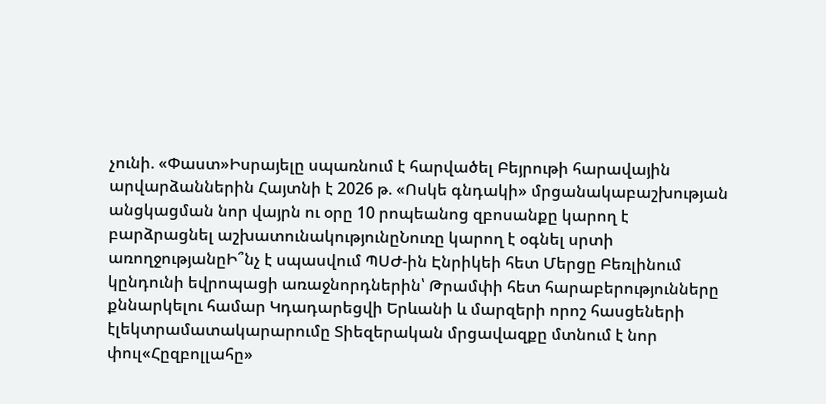չունի. «Փաստ»Իսրայելը սպառնում է հարվածել Բեյրութի հարավային արվարձաններին Հայտնի է 2026 թ. «Ոսկե գնդակի» մրցանակաբաշխության անցկացման նոր վայրն ու օրը 10 րոպեանոց զբոսանքը կարող է բարձրացնել աշխատունակությունըՆուռը կարող է օգնել սրտի առողջությանըԻ՞նչ է սպասվում ՊՍԺ-ին Էնրիկեի հետ Մերցը Բեռլինում կընդունի եվրոպացի առաջնորդներին՝ Թրամփի հետ հարաբերությունները քննարկելու համար Կդադարեցվի Երևանի և մարզերի որոշ հասցեների էլեկտրամատակարարումը Տիեզերական մրցավազքը մտնում է նոր փուլ«Հըզբոլլահը»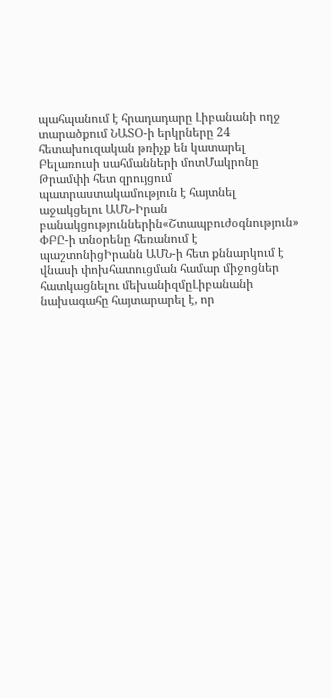պահպանում է հրադադարը Լիբանանի ողջ տարածքում ՆԱՏՕ-ի երկրները 24 հետախուզական թռիչք են կատարել Բելառուսի սահմանների մոտՄակրոնը Թրամփի հետ զրույցում պատրաստակամություն է հայտնել աջակցելու ԱՄՆ-Իրան բանակցություններին«Շտապբուժօգնություն» ՓԲԸ-ի տնօրենը հեռանում է պաշտոնիցԻրանն ԱՄՆ-ի հետ քննարկում է վնասի փոխհատուցման համար միջոցներ հատկացնելու մեխանիզմըԼիբանանի նախագահը հայտարարել է, որ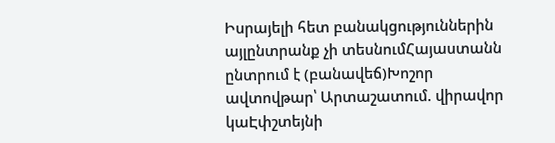Իսրայելի հետ բանակցություններին այլընտրանք չի տեսնումՀայաստանն ընտրում է (բանավեճ)Խոշոր ավտովթար՝ Արտաշատում. վիրավոր կաԷփշտեյնի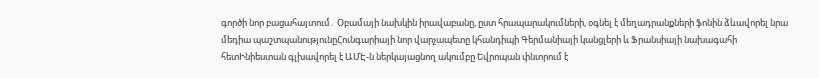գործի նոր բացահայտում․ Օբամայի նախկին իրավաբանը, ըստ հրապարակումների, օգնել է մեղադրանքների ֆոնին ձևավորել նրա մեդիա պաշտպանությունըՀունգարիայի նոր վարչապետը կհանդիպի Գերմանիայի կանցլերի և Ֆրանսիայի նախագահի հետԻնիեստան գլխավորել է ԱՄԷ-ն ներկայացնող ակումբը Եվրոպան փնտրում է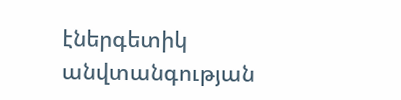էներգետիկ անվտանգության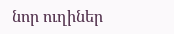նոր ուղիներ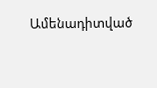Ամենադիտված